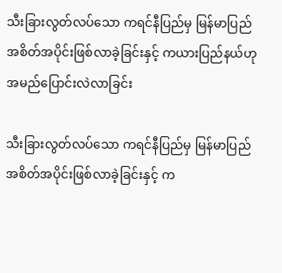သီးခြားလွတ်လပ်သော ကရင်နီပြည်မှ မြန်မာပြည်အစိတ်အပိုင်းဖြစ်လာခဲ့ခြင်းနှင့် ကယားပြည်နယ်ဟု အမည်ပြောင်းလဲလာခြင်း

သီးခြားလွတ်လပ်သော ကရင်နီပြည်မှ မြန်မာပြည်အစိတ်အပိုင်းဖြစ်လာခဲ့ခြင်းနှင့် က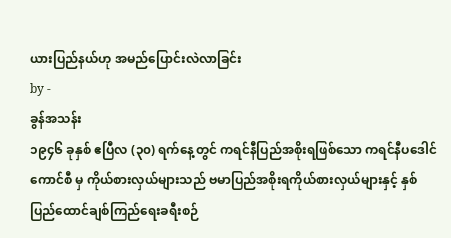ယားပြည်နယ်ဟု အမည်ပြောင်းလဲလာခြင်း
by -
ခွန်အသန်း
၁၉၄၆ ခုနှစ် ဧပြီလ (၃၀) ရက်နေ့တွင် ကရင်နီပြည်အစိုးရဖြစ်သော ကရင်နီပဒေါင်ကောင်စီ မှ ကိုယ်စားလှယ်များသည် ဗမာပြည်အစိုးရကိုယ်စားလှယ်များနှင့် နှစ်ပြည်ထောင်ချစ်ကြည်ရေးခရီးစဉ်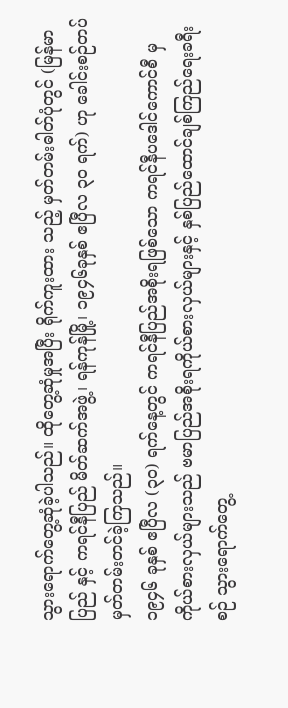သွားရောက်တွေ့ဆုံခဲ့ပါသည်။ ထိုတွေ့ဆုံမှုအပြီး ရိုက်ကူးထား သည့် မှတ်တမ်းဓါတ်ပုံတွင် (မြန်မာပြည် နှင့် ကရင်နီပြည် မိတ်ဆက်အဖွဲ့၊ ရန်ကုန်မြို့၊ ၁၉၄၆ခုနှစ် ဧပြီလ ၃၀ ရက်) ဟု ခေါင်းစဉ်တပ် မှတ်တမ်းတင်ခဲ့ကြသည်။
၁၉၄၆ ခုနှစ် ဧပြီလ (၃၀) ရက်နေ့တွင် ကရင်နီပြည်အစိုးရဖြစ်သော ကရင်နီပဒေါင်ကောင်စီ မှ ကိုယ်စားလှယ်များသည် ဗမာပြည်အစိုးရကိုယ်စားလှယ်များနှင့် နှစ်ပြည်ထောင်ချစ်ကြည်ရေးခရီးစဉ် သွားရောက်တွေ့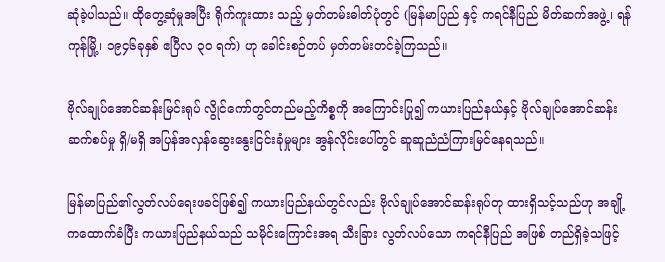ဆုံခဲ့ပါသည်။ ထိုတွေ့ဆုံမှုအပြီး ရိုက်ကူးထား သည့် မှတ်တမ်းဓါတ်ပုံတွင် (မြန်မာပြည် နှင့် ကရင်နီပြည် မိတ်ဆက်အဖွဲ့၊ ရန်ကုန်မြို့၊ ၁၉၄၆ခုနှစ် ဧပြီလ ၃၀ ရက်) ဟု ခေါင်းစဉ်တပ် မှတ်တမ်းတင်ခဲ့ကြသည်။

ဗိုလ်ချုပ်အောင်ဆန်းမြင်းရုပ် လွိုင်ကော်တွင်တည်မည့်ကိစ္စကို အကြောင်းပြု၍ ကယားပြည်နယ်နှင့် ဗိုလ်ချုပ်အောင်ဆန်း ဆက်စပ်မှု ရှိ/မရှိ အပြန်အလှန်ဆွေးနွေးငြင်းခုံမှုများ အွန်လိုင်းပေါ်တွင် ဆူဆူညံညံကြားမြင်နေရသည်။

မြန်မာပြည်၏လွတ်လပ်ရေးဖခင်ဖြစ်၍ ကယားပြည်နယ်တွင်လည်း ဗိုလ်ချုပ်အောင်ဆန်းရုပ်တု ထားရှိသင့်သည်ဟု အချို့ကထောက်ခံပြီး ကယားပြည်နယ်သည် သမိုင်းကြောင်းအရ သီးခြား လွတ်လပ်သော ကရင်နီပြည် အဖြစ် တည်ရှိခဲ့သဖြင့်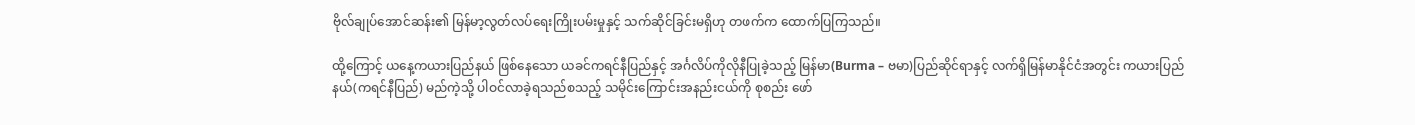ဗိုလ်ချုပ်အောင်ဆန်း၏ မြန်မာ့လွတ်လပ်ရေးကြိုးပမ်းမှုနှင့် သက်ဆိုင်ခြင်းမရှိဟု တဖက်က ထောက်ပြကြသည်။

ထို့ကြောင့် ယနေ့ကယားပြည်နယ် ဖြစ်နေသော ယခင်ကရင်နီပြည်နှင့် အင်္ဂလိပ်ကိုလိုနီပြုခဲ့သည့် မြန်မာ(Burma – ဗမာ)ပြည်ဆိုင်ရာနှင့် လက်ရှိမြန်မာနိုင်ငံအတွင်း ကယားပြည်နယ်(ကရင်နီပြည်) မည်ကဲ့သို့ ပါဝင်လာခဲ့ရသည်စသည့် သမိုင်းကြောင်းအနည်းငယ်ကို စုစည်း ဖော်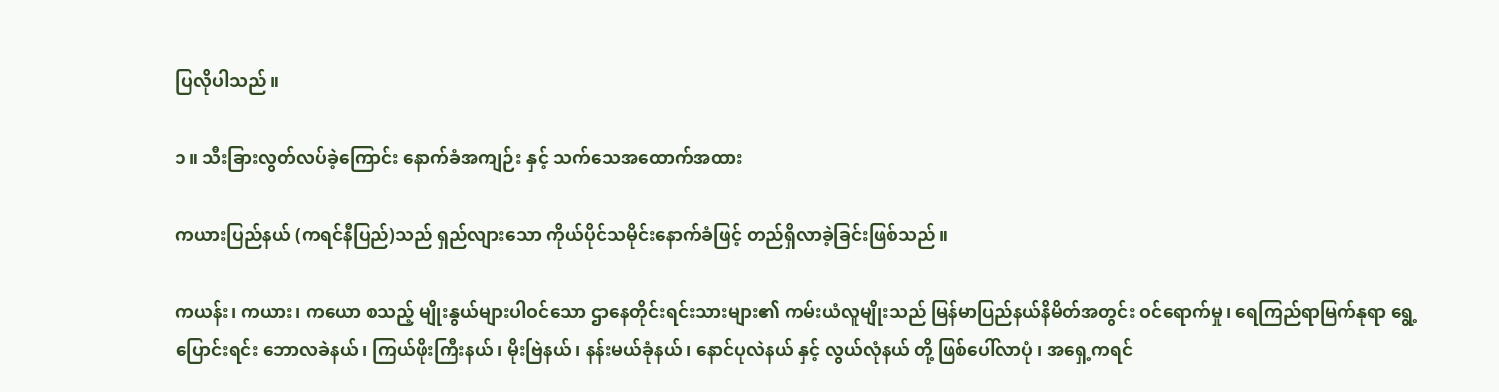ပြလိုပါသည်။

၁။ သီးခြားလွတ်လပ်ခဲ့ကြောင်း နောက်ခံအကျဉ်း နှင့် သက်သေအထောက်အထား

ကယားပြည်နယ် (ကရင်နီပြည်)သည် ရှည်လျားသော ကိုယ်ပိုင်သမိုင်းနောက်ခံဖြင့် တည်ရှိလာခဲ့ခြင်းဖြစ်သည်။

ကယန်း၊ ကယား၊ ကယော စသည့် မျိုးနွယ်များပါဝင်သော ဌာနေတိုင်းရင်းသားများ၏ ကမ်းယံလူမျိုးသည် မြန်မာပြည်နယ်နိမိတ်အတွင်း ဝင်ရောက်မှု၊ ရေကြည်ရာမြက်နုရာ ရွေ့ပြောင်းရင်း ဘောလခဲနယ်၊ ကြယ်ဖိုးကြီးနယ်၊ မိုးဗြဲနယ်၊ နန်းမယ်ခုံနယ်၊ နောင်ပုလဲနယ် နှင့် လွယ်လုံနယ် တို့ ဖြစ်ပေါ်လာပုံ ၊ အရှေ့ကရင်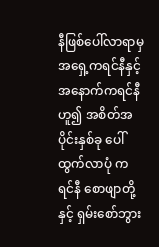နီဖြစ်ပေါ်လာရာမှ အရှေ့ကရင်နီနှင့် အနောက်ကရင်နီဟူ၍ အစိတ်အပိုင်းနှစ်ခု ပေါ်ထွက်လာပုံ ကရင်နီ စောဖျာတို့ နှင့် ရှမ်းစော်ဘွား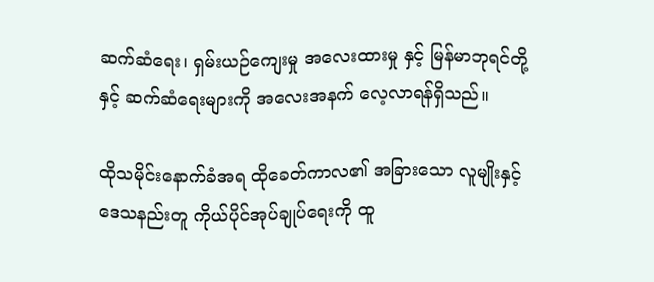ဆက်ဆံရေး၊ ရှမ်းယဉ်ကျေးမှု အလေးထားမှု နှင့် မြန်မာဘုရင်တို့နှင့် ဆက်ဆံရေးများကို အလေးအနက် လေ့လာရန်ရှိသည်။

ထိုသမိုင်းနောက်ခံအရ ထိုခေတ်ကာလ၏ အခြားသော လူမျိုးနှင့် ဒေသနည်းတူ ကိုယ်ပိုင်အုပ်ချုပ်ရေးကို ထူ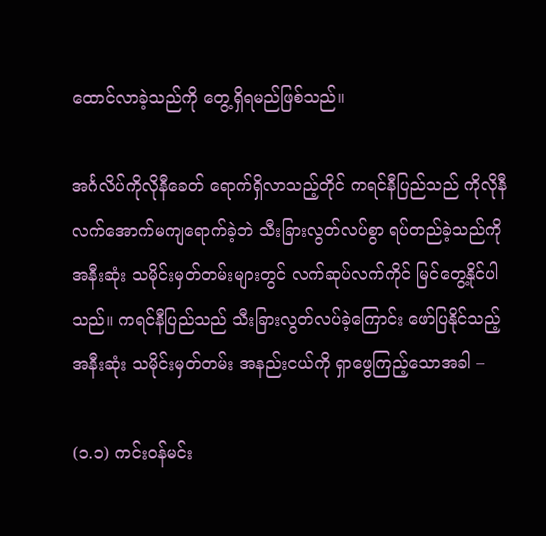ထောင်လာခဲ့သည်ကို တွေ့ရှိရမည်ဖြစ်သည်။

အင်္ဂလိပ်ကိုလိုနီခေတ် ရောက်ရှိလာသည့်တိုင် ကရင်နီပြည်သည် ကိုလိုနီလက်အောက်မကျရောက်ခဲ့ဘဲ သီးခြားလွတ်လပ်စွာ ရပ်တည်ခဲ့သည်ကို အနီးဆုံး သမိုင်းမှတ်တမ်းများတွင် လက်ဆုပ်လက်ကိုင် မြင်တွေ့နိုင်ပါသည်။ ကရင်နီပြည်သည် သီးခြားလွတ်လပ်ခဲ့ကြောင်း ဖော်ပြနိုင်သည့် အနီးဆုံး သမိုင်းမှတ်တမ်း အနည်းငယ်ကို ရှာဖွေကြည့်သောအခါ –

(၁.၁) ကင်းဝန်မင်း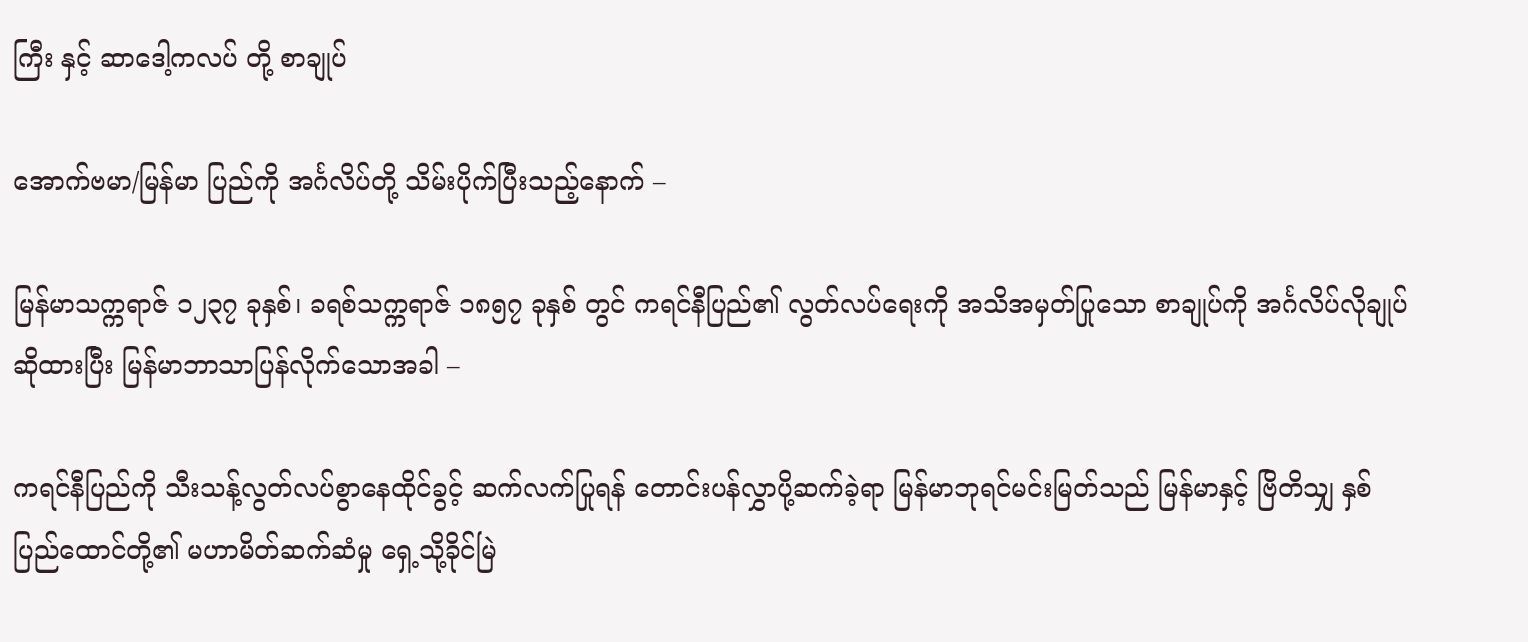ကြီး နှင့် ဆာဒေါ့ကလပ် တို့ စာချုပ်

အောက်ဗမာ/မြန်မာ ပြည်ကို အင်္ဂလိပ်တို့ သိမ်းပိုက်ပြီးသည့်နောက် –

မြန်မာသက္ကရာဇ် ၁၂၃၇ ခုနှစ်၊ ခရစ်သက္ကရာဇ် ၁၈၅၇ ခုနှစ် တွင် ကရင်နီပြည်၏ လွတ်လပ်ရေးကို အသိအမှတ်ပြုသော စာချုပ်ကို အင်္ဂလိပ်လိုချုပ်ဆိုထားပြီး မြန်မာဘာသာပြန်လိုက်သောအခါ –

ကရင်နီပြည်ကို သီးသန့်လွတ်လပ်စွာနေထိုင်ခွင့် ဆက်လက်ပြုရန် တောင်းပန်လွှာပို့ဆက်ခဲ့ရာ မြန်မာဘုရင်မင်းမြတ်သည် မြန်မာနှင့် ဗြိတိသျှ နှစ်ပြည်ထောင်တို့၏ မဟာမိတ်ဆက်ဆံမှု ရှေ့သို့ခိုင်မြဲ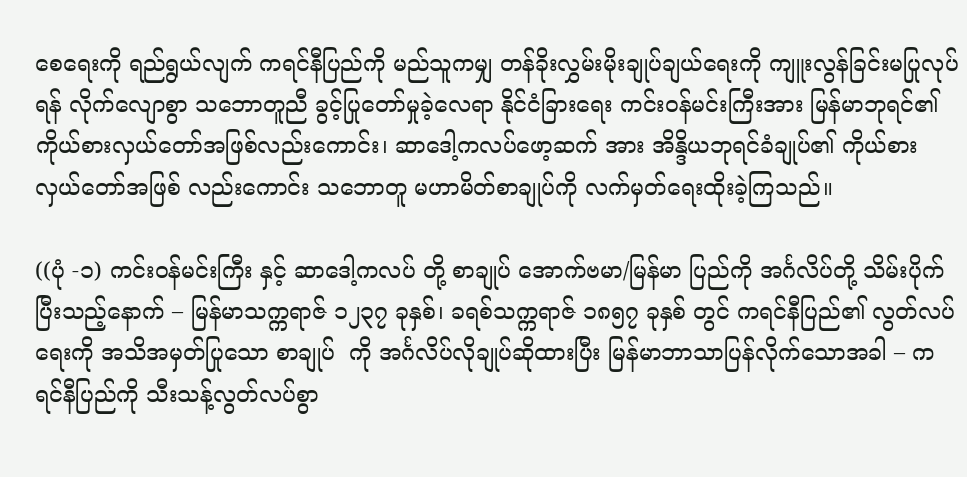စေရေးကို ရည်ရွယ်လျက် ကရင်နီပြည်ကို မည်သူကမျှ တန်ခိုးလွှမ်းမိုးချုပ်ချယ်ရေးကို ကျူးလွန်ခြင်းမပြုလုပ်ရန် လိုက်လျောစွာ သဘောတူညီ ခွင့်ပြုတော်မှုခဲ့လေရာ နိုင်ငံခြားရေး ကင်းဝန်မင်းကြီးအား မြန်မာဘုရင်၏ ကိုယ်စားလှယ်တော်အဖြစ်လည်းကောင်း၊ ဆာဒေါ့ကလပ်ဖော့ဆက် အား အိန္ဒိယဘုရင်ခံချုပ်၏ ကိုယ်စားလှယ်တော်အဖြစ် လည်းကောင်း သဘောတူ မဟာမိတ်စာချုပ်ကို လက်မှတ်ရေးထိုးခဲ့ကြသည်။

((ပုံ -၁) ကင်းဝန်မင်းကြီး နှင့် ဆာဒေါ့ကလပ် တို့ စာချုပ် အောက်ဗမာ/မြန်မာ ပြည်ကို အင်္ဂလိပ်တို့ သိမ်းပိုက်ပြီးသည့်နောက် – မြန်မာသက္ကရာဇ် ၁၂၃၇ ခုနှစ်၊ ခရစ်သက္ကရာဇ် ၁၈၅၇ ခုနှစ် တွင် ကရင်နီပြည်၏ လွတ်လပ်ရေးကို အသိအမှတ်ပြုသော စာချုပ်  ကို အင်္ဂလိပ်လိုချုပ်ဆိုထားပြီး မြန်မာဘာသာပြန်လိုက်သောအခါ – ကရင်နီပြည်ကို သီးသန့်လွတ်လပ်စွာ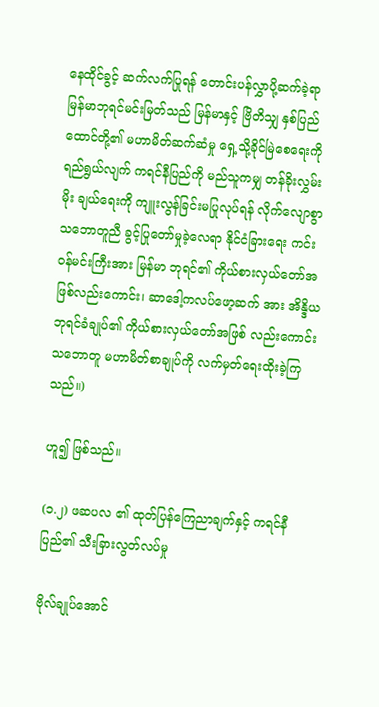နေထိုင်ခွင့် ဆက်လက်ပြုရန် တောင်းပန်လွှာပို့ဆက်ခဲ့ရာ မြန်မာဘုရင်မင်းမြတ်သည် မြန်မာနှင့် ဗြိတိသျှ နှစ်ပြည်ထောင်တို့၏ မဟာမိတ်ဆက်ဆံမှု ရှေ့သို့ခိုင်မြဲစေရေးကို ရည်ရွယ်လျက် ကရင်နီပြည်ကို မည်သူကမျှ တန်ခိုးလွှမ်းမိုး ချယ်ရေးကို ကျူးလွန်ခြင်းမပြုလုပ်ရန် လိုက်လျောစွာ သဘောတူညီ ခွင့်ပြုတော်မှုခဲ့လေရာ နိုင်ငံခြားရေး ကင်းဝန်မင်းကြီးအား မြန်မာ ဘုရင်၏ ကိုယ်စားလှယ်တော်အဖြစ်လည်းကောင်း၊ ဆာဒေါ့ကလပ်ဖော့ဆက် အား အိန္ဒိယဘုရင်ခံချုပ်၏ ကိုယ်စားလှယ်တော်အဖြစ် လည်းကောင်း သဘောတူ မဟာမိတ်စာချုပ်ကို လက်မှတ်ရေးထိုးခဲ့ကြသည်။)

ဟူ၍ ဖြစ်သည်။

(၁.၂) ဖဆပလ ၏ ထုတ်ပြန်ကြေညာချက်နှင့် ကရင်နီပြည်၏ သီးခြားလွတ်လပ်မှု

ဗိုလ်ချုပ်အောင်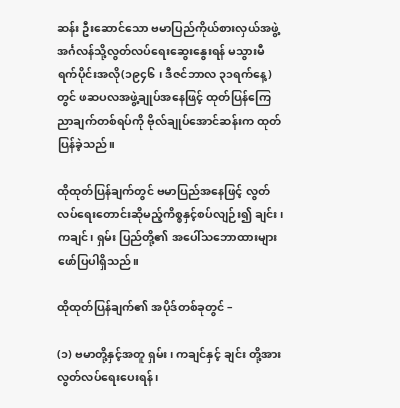ဆန်း ဦးဆောင်သော ဗမာပြည်ကိုယ်စားလှယ်အဖွဲ့ အင်္ဂလန်သို့လွတ်လပ်ရေးဆွေးနွေးရန် မသွားမီ ရက်ပိုင်းအလို(၁၉၄၆ ၊ ဒီဇင်ဘာလ ၃၁ရက်နေ့)တွင် ဖဆပလအဖွဲ့ချုပ်အနေဖြင့် ထုတ်ပြန်ကြေညာချက်တစ်ရပ်ကို ဗိုလ်ချုပ်အောင်ဆန်းက ထုတ်ပြန်ခဲ့သည်။

ထိုထုတ်ပြန်ချက်တွင် ဗမာပြည်အနေဖြင့် လွတ်လပ်ရေးတောင်းဆိုမည့်ကိစ္စနှင့်စပ်လျဉ်း၍ ချင်း၊ ကချင်၊ ရှမ်း ပြည်တို့၏ အပေါ်သဘောထားများ ဖော်ပြပါရှိသည်။

ထိုထုတ်ပြန်ချက်၏ အပိုဒ်တစ်ခုတွင် –

(၁) ဗမာတို့နှင့်အတူ ရှမ်း၊ ကချင်နှင့် ချင်း တို့အား လွတ်လပ်ရေးပေးရန်၊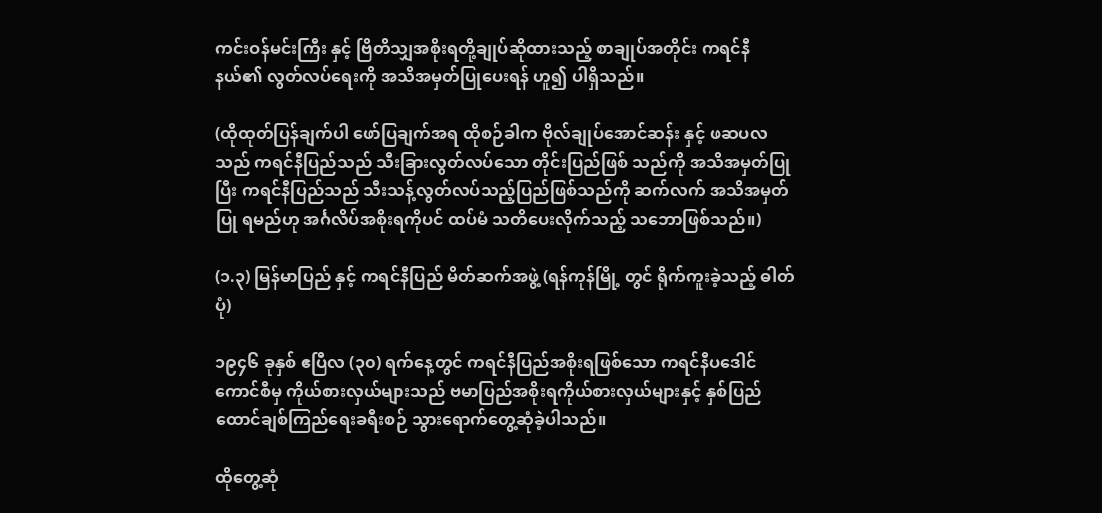ကင်းဝန်မင်းကြီး နှင့် ဗြိတိသျှအစိုးရတို့ချုပ်ဆိုထားသည့် စာချုပ်အတိုင်း ကရင်နီနယ်၏ လွတ်လပ်ရေးကို အသိအမှတ်ပြုပေးရန် ဟူ၍ ပါရှိသည်။

(ထိုထုတ်ပြန်ချက်ပါ ဖော်ပြချက်အရ ထိုစဉ်ခါက ဗိုလ်ချုပ်အောင်ဆန်း နှင့် ဖဆပလသည် ကရင်နီပြည်သည် သီးခြားလွတ်လပ်သော တိုင်းပြည်ဖြစ် သည်ကို အသိအမှတ်ပြုပြီး ကရင်နီပြည်သည် သီးသန့်လွတ်လပ်သည့်ပြည်ဖြစ်သည်ကို ဆက်လက် အသိအမှတ်ပြု ရမည်ဟု အင်္ဂလိပ်အစိုးရကိုပင် ထပ်မံ သတိပေးလိုက်သည့် သဘောဖြစ်သည်။)

(၁.၃) မြန်မာပြည် နှင့် ကရင်နီပြည် မိတ်ဆက်အဖွဲ့ (ရန်ကုန်မြို့ တွင် ရိုက်ကူးခဲ့သည့် ဓါတ်ပုံ)

၁၉၄၆ ခုနှစ် ဧပြီလ (၃၀) ရက်နေ့တွင် ကရင်နီပြည်အစိုးရဖြစ်သော ကရင်နီပဒေါင်ကောင်စီမှ ကိုယ်စားလှယ်များသည် ဗမာပြည်အစိုးရကိုယ်စားလှယ်များနှင့် နှစ်ပြည်ထောင်ချစ်ကြည်ရေးခရီးစဉ် သွားရောက်တွေ့ဆုံခဲ့ပါသည်။

ထိုတွေ့ဆုံ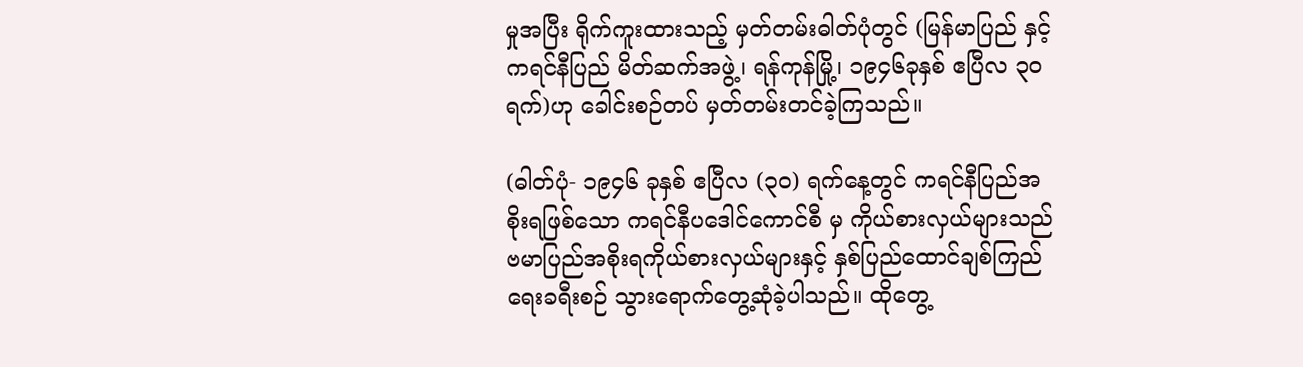မှုအပြီး ရိုက်ကူးထားသည့် မှတ်တမ်းဓါတ်ပုံတွင် (မြန်မာပြည် နှင့် ကရင်နီပြည် မိတ်ဆက်အဖွဲ့၊ ရန်ကုန်မြို့၊ ၁၉၄၆ခုနှစ် ဧပြီလ ၃၀ ရက်)ဟု ခေါင်းစဉ်တပ် မှတ်တမ်းတင်ခဲ့ကြသည်။

(ဓါတ်ပုံ- ၁၉၄၆ ခုနှစ် ဧပြီလ (၃၀) ရက်နေ့တွင် ကရင်နီပြည်အစိုးရဖြစ်သော ကရင်နီပဒေါင်ကောင်စီ မှ ကိုယ်စားလှယ်များသည် ဗမာပြည်အစိုးရကိုယ်စားလှယ်များနှင့် နှစ်ပြည်ထောင်ချစ်ကြည်ရေးခရီးစဉ် သွားရောက်တွေ့ဆုံခဲ့ပါသည်။ ထိုတွေ့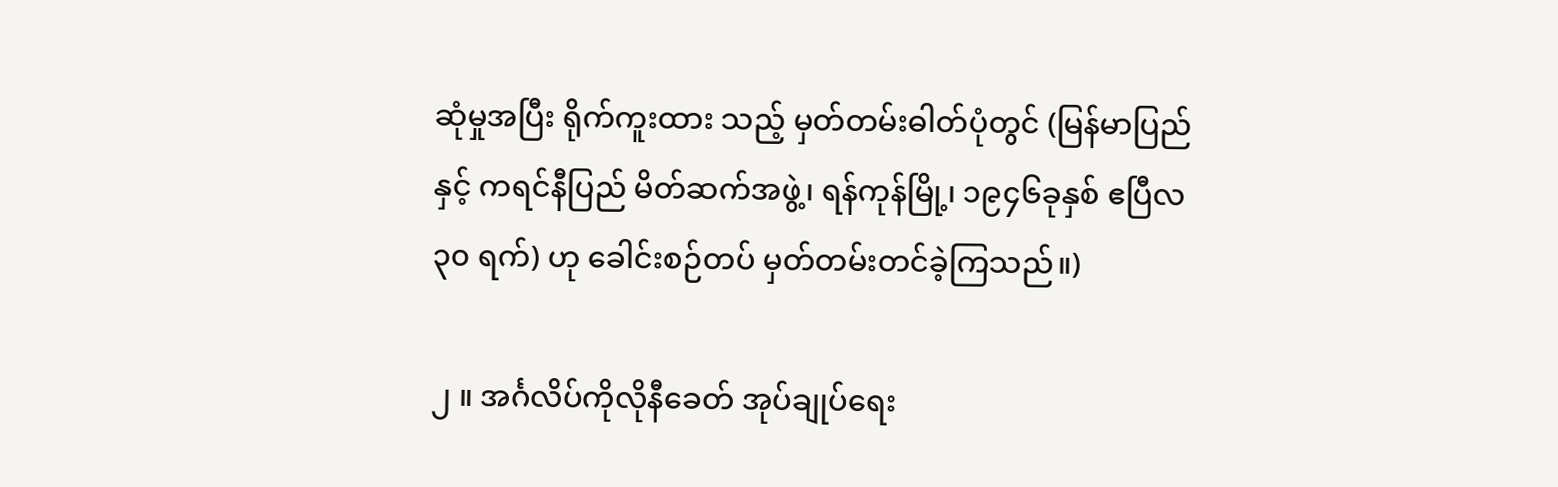ဆုံမှုအပြီး ရိုက်ကူးထား သည့် မှတ်တမ်းဓါတ်ပုံတွင် (မြန်မာပြည် နှင့် ကရင်နီပြည် မိတ်ဆက်အဖွဲ့၊ ရန်ကုန်မြို့၊ ၁၉၄၆ခုနှစ် ဧပြီလ ၃၀ ရက်) ဟု ခေါင်းစဉ်တပ် မှတ်တမ်းတင်ခဲ့ကြသည်။)

၂ ။ အင်္ဂလိပ်ကိုလိုနီခေတ် အုပ်ချုပ်ရေး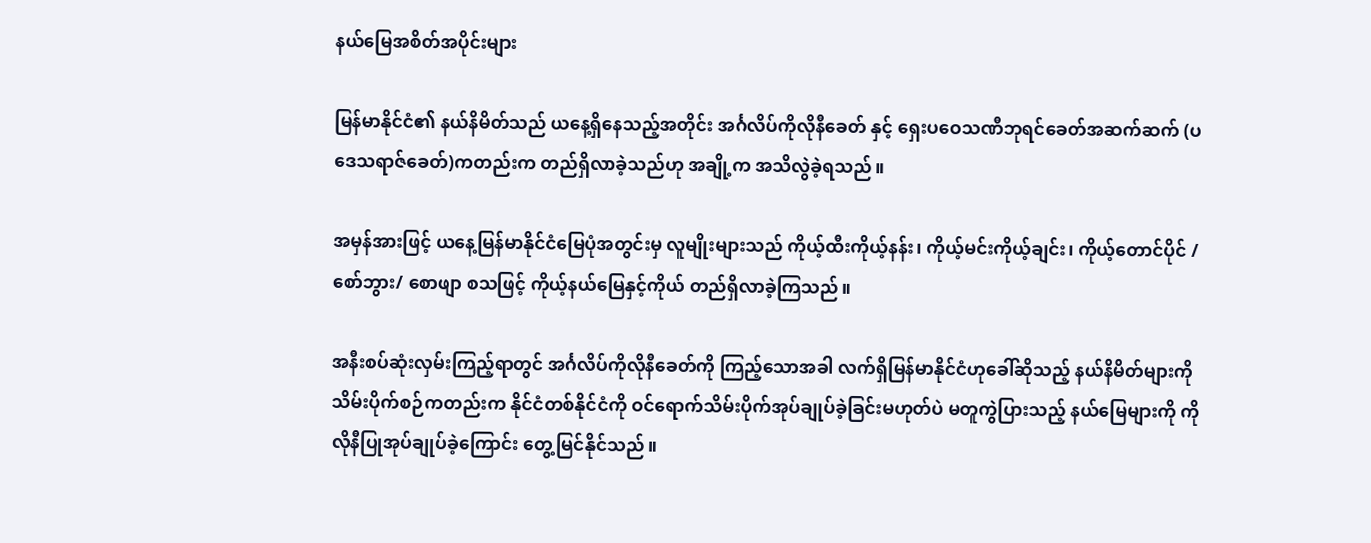နယ်မြေအစိတ်အပိုင်းများ

မြန်မာနိုင်ငံ၏ နယ်နိမိတ်သည် ယနေ့ရှိနေသည့်အတိုင်း အင်္ဂလိပ်ကိုလိုနီခေတ် နှင့် ရှေးပဝေသဏီဘုရင်ခေတ်အဆက်ဆက် (ပဒေသရာဇ်ခေတ်)ကတည်းက တည်ရှိလာခဲ့သည်ဟု အချို့က အသိလွဲခဲ့ရသည်။

အမှန်အားဖြင့် ယနေ့မြန်မာနိုင်ငံမြေပုံအတွင်းမှ လူမျိုးများသည် ကိုယ့်ထီးကိုယ့်နန်း၊ ကိုယ့်မင်းကိုယ့်ချင်း၊ ကိုယ့်တောင်ပိုင် /စော်ဘွား/ စောဖျာ စသဖြင့် ကိုယ့်နယ်မြေနှင့်ကိုယ် တည်ရှိလာခဲ့ကြသည်။

အနီးစပ်ဆုံးလှမ်းကြည့်ရာတွင် အင်္ဂလိပ်ကိုလိုနီခေတ်ကို ကြည့်သောအခါ လက်ရှိမြန်မာနိုင်ငံဟုခေါ်ဆိုသည့် နယ်နိမိတ်များကို သိမ်းပိုက်စဉ်ကတည်းက နိုင်ငံတစ်နိုင်ငံကို ဝင်ရောက်သိမ်းပိုက်အုပ်ချုပ်ခဲ့ခြင်းမဟုတ်ပဲ မတူကွဲပြားသည့် နယ်မြေများကို ကိုလိုနီပြုအုပ်ချုပ်ခဲ့ကြောင်း တွေ့မြင်နိုင်သည်။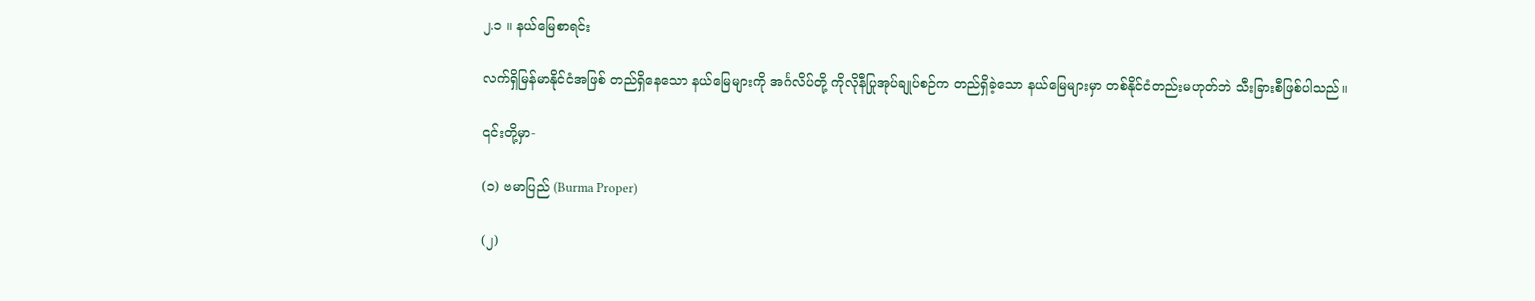၂.၁ ။ နယ်မြေစာရင်း

လက်ရှိမြန်မာနိုင်ငံအဖြစ် တည်ရှိနေသော နယ်မြေများကို အင်္ဂလိပ်တို့ ကိုလိုနီပြုအုပ်ချုပ်စဉ်က တည်ရှိခဲ့သော နယ်မြေများမှာ တစ်နိုင်ငံတည်းမဟုတ်ဘဲ သီးခြားစီဖြစ်ပါသည်။

၎င်းတို့မှာ-

(၁) ဗမာပြည် (Burma Proper)

(၂)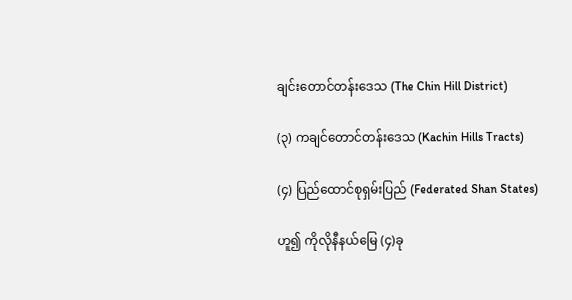ချင်းတောင်တန်းဒေသ (The Chin Hill District)

(၃) ကချင်တောင်တန်းဒေသ (Kachin Hills Tracts)

(၄) ပြည်ထောင်စုရှမ်းပြည် (Federated Shan States)

ဟူ၍ ကိုလိုနီနယ်မြေ (၄)ခု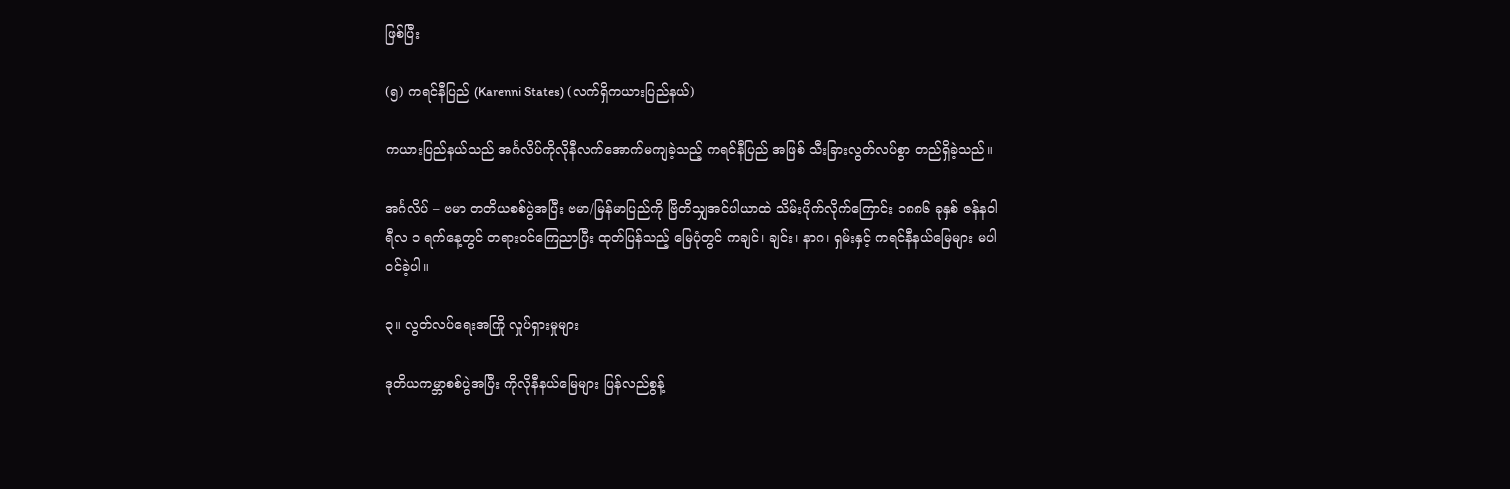ဖြစ်ပြီး

(၅) ကရင်နီပြည် (Karenni States) (လက်ရှိကယားပြည်နယ်)

ကယားပြည်နယ်သည် အင်္ဂလိပ်ကိုလိုနီလက်အောက်မကျခဲ့သည့် ကရင်နီပြည် အဖြစ် သီးခြားလွတ်လပ်စွာ တည်ရှိခဲ့သည်။

အင်္ဂလိပ် – ဗမာ တတိယစစ်ပွဲအပြီး ဗမာ/မြန်မာပြည်ကို ဗြိတိသျှအင်ပါယာထဲ သိမ်းပိုက်လိုက်ကြောင်း ၁၈၈၆ ခုနှစ် ဇန်နဝါရီလ ၁ ရက်နေ့တွင် တရားဝင်ကြေညာပြီး ထုတ်ပြန်သည့် မြေပုံတွင် ကချင်၊ ချင်း၊ နာဂ၊ ရှမ်းနှင့် ကရင်နီနယ်မြေများ မပါဝင်ခဲ့ပါ။

၃။ လွတ်လပ်ရေးအကြို လှုပ်ရှားမှုများ

ဒုတိယကမ္ဘာစစ်ပွဲအပြီး ကိုလိုနီနယ်မြေများ ပြန်လည်စွန့်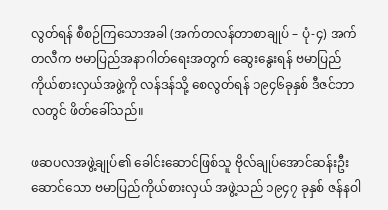လွတ်ရန် စီစဉ်ကြသောအခါ (အက်တလန်တာစာချုပ် – ပုံ-၄) အက်တလီက ဗမာပြည်အနာဂါတ်ရေးအတွက် ဆွေးနွေးရန် ဗမာပြည်ကိုယ်စားလှယ်အဖွဲ့ကို လန်ဒန်သို့ စေလွတ်ရန် ၁၉၄၆ခုနှစ် ဒီဇင်ဘာလတွင် ဖိတ်ခေါ်သည်။

ဖဆပလအဖွဲ့ချုပ်၏ ခေါင်းဆောင်ဖြစ်သူ ဗိုလ်ချုပ်အောင်ဆန်းဦးဆောင်သော ဗမာပြည်ကိုယ်စားလှယ် အဖွဲ့သည် ၁၉၄၇ ခုနှစ် ဇန်နဝါ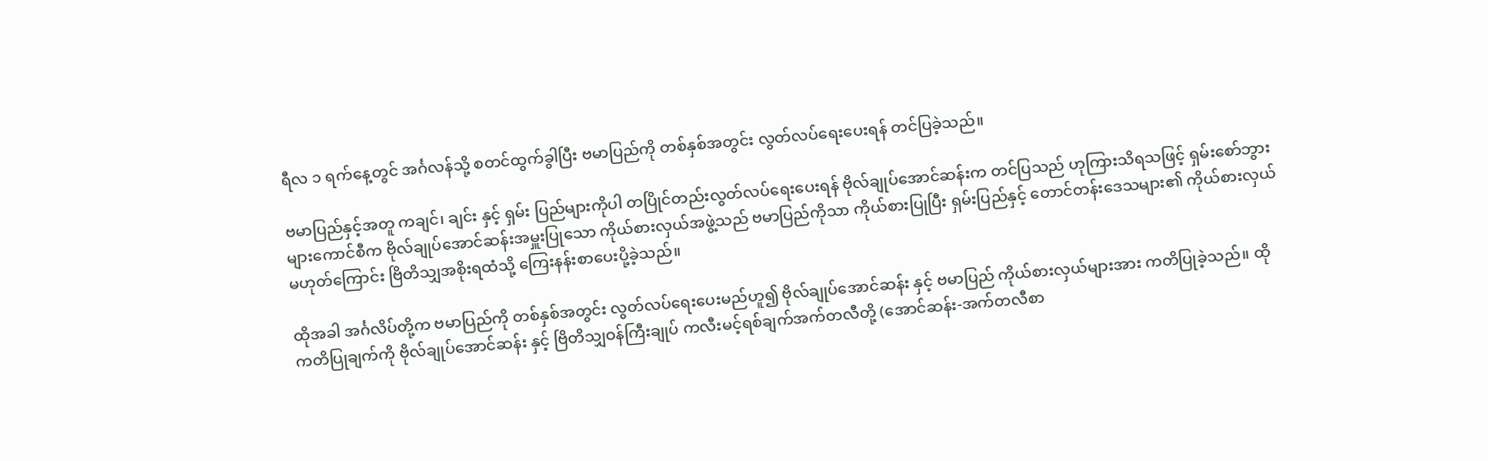ရီလ ၁ ရက်နေ့တွင် အင်္ဂလန်သို့ စတင်ထွက်ခွါပြီး ဗမာပြည်ကို တစ်နှစ်အတွင်း လွတ်လပ်ရေးပေးရန် တင်ပြခဲ့သည်။

ဗမာပြည်နှင့်အတူ ကချင်၊ ချင်း နှင့် ရှမ်း ပြည်များကိုပါ တပြိုင်တည်းလွတ်လပ်ရေးပေးရန် ဗိုလ်ချုပ်အောင်ဆန်းက တင်ပြသည် ဟုကြားသိရသဖြင့် ရှမ်းစော်ဘွားများကောင်စီက ဗိုလ်ချုပ်အောင်ဆန်းအမှူးပြုသော ကိုယ်စားလှယ်အဖွဲ့သည် ဗမာပြည်ကိုသာ ကိုယ်စားပြုပြီး ရှမ်းပြည်နှင့် တောင်တန်းဒေသများ၏ ကိုယ်စားလှယ်မဟုတ်ကြောင်း ဗြိတိသျှအစိုးရထံသို့ ကြေးနန်းစာပေးပို့ခဲ့သည်။

ထိုအခါ အင်္ဂလိပ်တို့က ဗမာပြည်ကို တစ်နှစ်အတွင်း လွတ်လပ်ရေးပေးမည်ဟူ၍ ဗိုလ်ချုပ်အောင်ဆန်း နှင့် ဗမာပြည် ကိုယ်စားလှယ်များအား ကတိပြုခဲ့သည်။ ထိုကတိပြုချက်ကို ဗိုလ်ချုပ်အောင်ဆန်း နှင့် ဗြိတိသျှဝန်ကြီးချုပ် ကလီးမင့်ရစ်ချက်အက်တလီတို့ (အောင်ဆန်း-အက်တလီစာ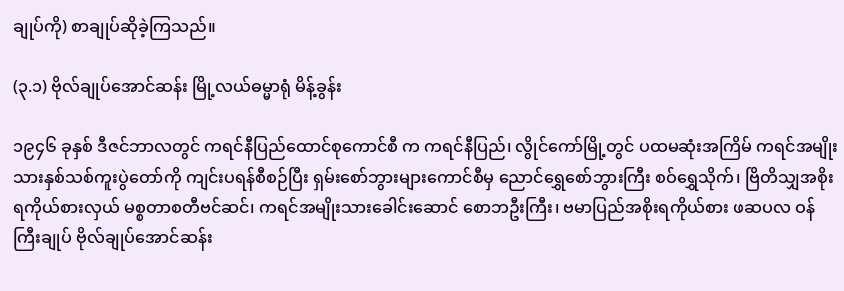ချုပ်ကို) စာချုပ်ဆိုခဲ့ကြသည်။

(၃.၁) ဗိုလ်ချုပ်အောင်ဆန်း မြို့လယ်ဓမ္မာရုံ မိန့်ခွန်း

၁၉၄၆ ခုနှစ် ဒီဇင်ဘာလတွင် ကရင်နီပြည်ထောင်စုကောင်စီ က ကရင်နီပြည်၊ လွိုင်ကော်မြို့တွင် ပထမဆုံးအကြိမ် ကရင်အမျိုးသားနှစ်သစ်ကူးပွဲတော်ကို ကျင်းပရန်စီစဉ်ပြီး ရှမ်းစော်ဘွားများကောင်စီမှ ညောင်ရွှေစော်ဘွားကြီး စဝ်ရွှေသိုက်၊ ဗြိတိသျှအစိုးရကိုယ်စားလှယ် မစ္စတာစတီဗင်ဆင်၊ ကရင်အမျိုးသားခေါင်းဆောင် စောဘဦးကြီး၊ ဗမာပြည်အစိုးရကိုယ်စား ဖဆပလ ဝန်ကြီးချုပ် ဗိုလ်ချုပ်အောင်ဆန်း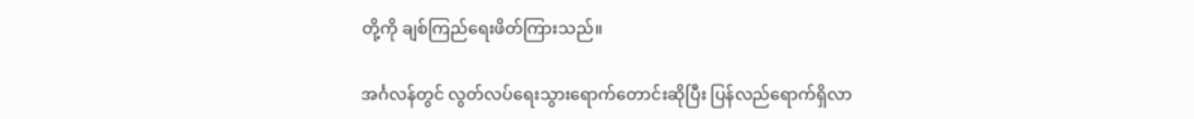တို့ကို ချစ်ကြည်ရေးဖိတ်ကြားသည်။

အင်္ဂလန်တွင် လွတ်လပ်ရေးသွားရောက်တောင်းဆိုပြီး ပြန်လည်ရောက်ရှိလာ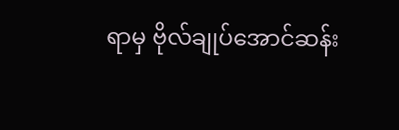ရာမှ ဗိုလ်ချုပ်အောင်ဆန်း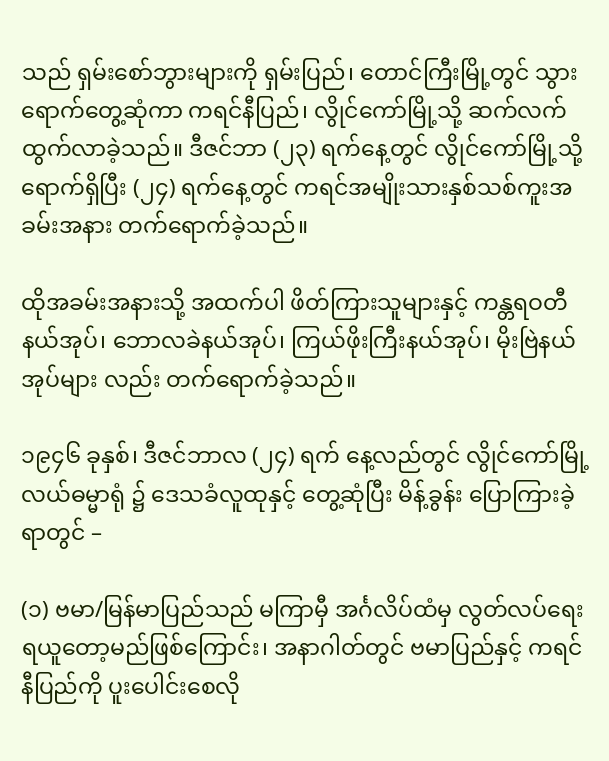သည် ရှမ်းစော်ဘွားများကို ရှမ်းပြည်၊ တောင်ကြီးမြို့တွင် သွားရောက်တွေ့ဆုံကာ ကရင်နီပြည်၊ လွိုင်ကော်မြို့သို့ ဆက်လက်ထွက်လာခဲ့သည်။ ဒီဇင်ဘာ (၂၃) ရက်နေ့တွင် လွိုင်ကော်မြို့သို့ ရောက်ရှိပြီး (၂၄) ရက်နေ့တွင် ကရင်အမျိုးသားနှစ်သစ်ကူးအခမ်းအနား တက်ရောက်ခဲ့သည်။

ထိုအခမ်းအနားသို့ အထက်ပါ ဖိတ်ကြားသူများနှင့် ကန္တရဝတီနယ်အုပ်၊ ဘောလခဲနယ်အုပ်၊ ကြယ်ဖိုးကြီးနယ်အုပ်၊ မိုးဗြဲနယ်အုပ်များ လည်း တက်ရောက်ခဲ့သည်။

၁၉၄၆ ခုနှစ်၊ ဒီဇင်ဘာလ (၂၄) ရက် နေ့လည်တွင် လွိုင်ကော်မြို့လယ်ဓမ္မာရုံ ၌ ဒေသခံလူထုနှင့် တွေ့ဆုံပြီး မိန့်ခွန်း ပြောကြားခဲ့ရာတွင် –

(၁) ဗမာ/မြန်မာပြည်သည် မကြာမှီ အင်္ဂလိပ်ထံမှ လွတ်လပ်ရေးရယူတော့မည်ဖြစ်ကြောင်း၊ အနာဂါတ်တွင် ဗမာပြည်နှင့် ကရင်နီပြည်ကို ပူးပေါင်းစေလို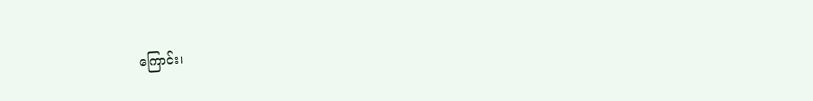ကြောင်း၊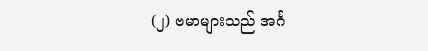(၂) ဗမာများသည် အင်္ဂ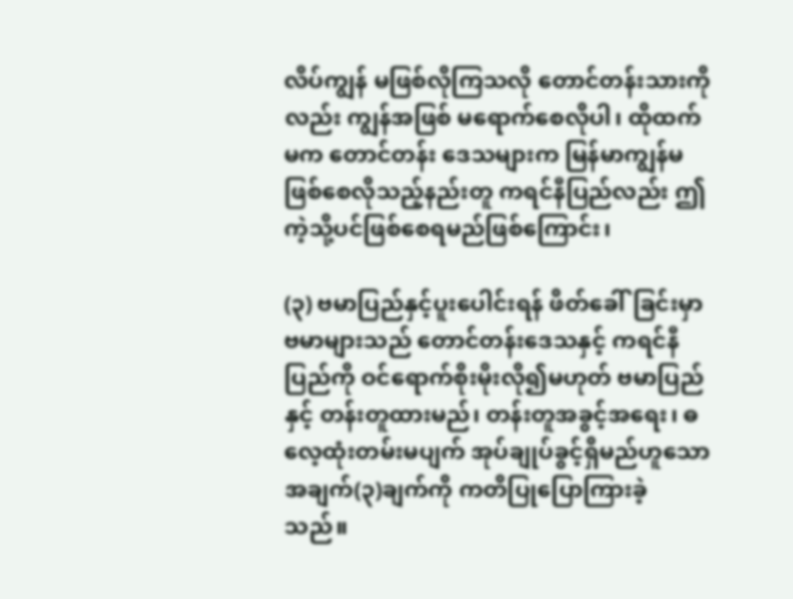လိပ်ကျွန် မဖြစ်လိုကြသလို တောင်တန်းသားကိုလည်း ကျွန်အဖြစ် မရောက်စေလိုပါ၊ ထိုထက်မက တောင်တန်း ဒေသများက မြန်မာကျွန်မဖြစ်စေလိုသည့်နည်းတူ ကရင်နီပြည်လည်း ဤကဲ့သို့ပင်ဖြစ်စေရမည်ဖြစ်ကြောင်း၊

(၃) ဗမာပြည်နှင့်ပူးပေါင်းရန် ဖိတ်ခေါ်ခြင်းမှာ ဗမာများသည် တောင်တန်းဒေသနှင့် ကရင်နီပြည်ကို ဝင်ရောက်စိုးမိုးလို၍မဟုတ် ဗမာပြည်နှင့် တန်းတူထားမည်၊ တန်းတူအခွင့်အရေး၊ ဓလေ့ထုံးတမ်းမပျက် အုပ်ချုပ်ခွင့်ရှိမည်ဟူသော အချက်(၃)ချက်ကို ကတိပြုပြောကြားခဲ့သည်။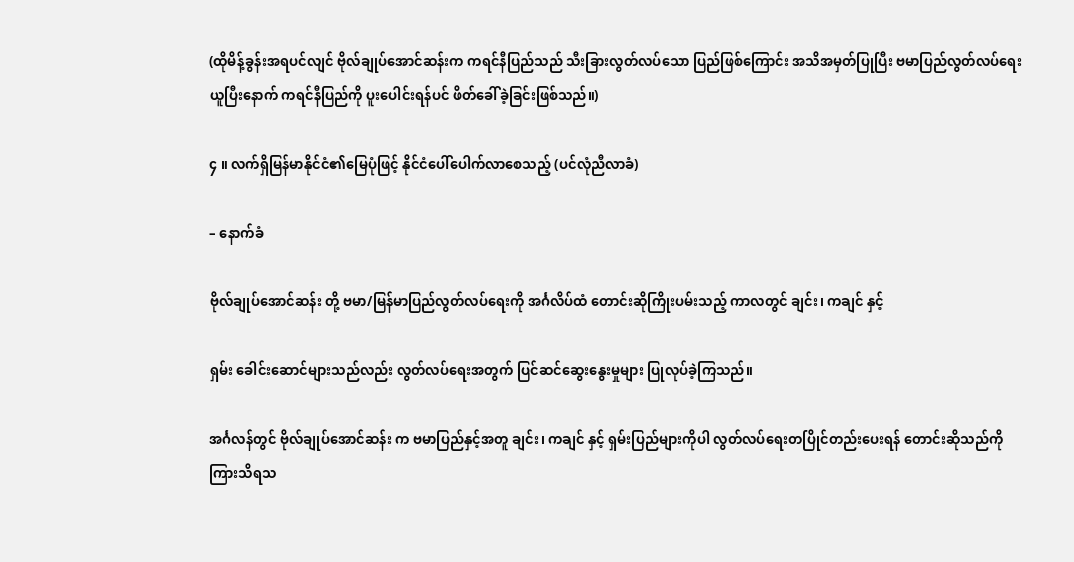(ထိုမိန့်ခွန်းအရပင်လျင် ဗိုလ်ချုပ်အောင်ဆန်းက ကရင်နီပြည်သည် သီးခြားလွတ်လပ်သော ပြည်ဖြစ်ကြောင်း အသိအမှတ်ပြုပြီး ဗမာပြည်လွတ်လပ်ရေးယူပြီးနောက် ကရင်နီပြည်ကို ပူးပေါင်းရန်ပင် ဖိတ်ခေါ်ခဲ့ခြင်းဖြစ်သည်။)

၄ ။ လက်ရှိမြန်မာနိုင်ငံ၏မြေပုံဖြင့် နိုင်ငံပေါ်ပေါက်လာစေသည့် (ပင်လုံညီလာခံ)

– နောက်ခံ

ဗိုလ်ချုပ်အောင်ဆန်း တို့ ဗမာ/မြန်မာပြည်လွတ်လပ်ရေးကို အင်္ဂလိပ်ထံ တောင်းဆိုကြိုးပမ်းသည့် ကာလတွင် ချင်း၊ ကချင် နှင့်

ရှမ်း ခေါင်းဆောင်များသည်လည်း လွတ်လပ်ရေးအတွက် ပြင်ဆင်ဆွေးနွေးမှုများ ပြုလုပ်ခဲ့ကြသည်။

အင်္ဂလန်တွင် ဗိုလ်ချုပ်အောင်ဆန်း က ဗမာပြည်နှင့်အတူ ချင်း၊ ကချင် နှင့် ရှမ်းပြည်များကိုပါ လွတ်လပ်ရေးတပြိုင်တည်းပေးရန် တောင်းဆိုသည်ကို ကြားသိရသ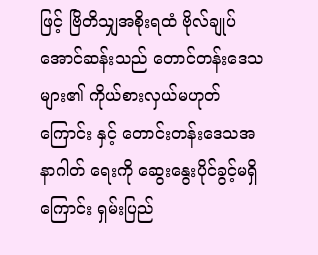ဖြင့် ဗြိတိသျှအစိုးရထံ ဗိုလ်ချုပ်အောင်ဆန်းသည် တောင်တန်းဒေသများ၏ ကိုယ်စားလှယ်မဟုတ်ကြောင်း နှင့် တောင်းတန်းဒေသအနာဂါတ် ရေးကို ဆွေးနွေးပိုင်ခွင့်မရှိကြောင်း ရှမ်းပြည်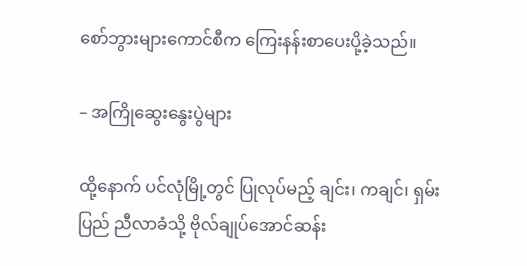စော်ဘွားများကောင်စီက ကြေးနန်းစာပေးပို့ခဲ့သည်။

– အကြိုဆွေးနွေးပွဲများ

ထို့နောက် ပင်လုံမြို့တွင် ပြုလုပ်မည့် ချင်း၊ ကချင်၊ ရှမ်း ပြည် ညီလာခံသို့ ဗိုလ်ချုပ်အောင်ဆန်း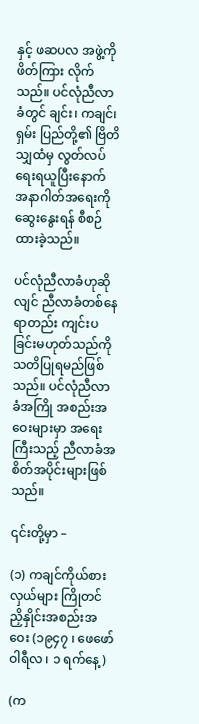နှင့် ဖဆပလ အဖွဲ့ကို ဖိတ်ကြား လိုက်သည်။ ပင်လုံညီလာခံတွင် ချင်း၊ ကချင်၊ ရှမ်း ပြည်တို့၏ ဗြိတိသျှထံမှ လွတ်လပ်ရေးရယူပြီးနောက် အနာဂါတ်အရေးကို ဆွေးနွေးရန် စီစဉ်ထားခဲ့သည်။

ပင်လုံညီလာခံဟုဆိုလျင် ညီလာခံတစ်နေရာတည်း ကျင်းပခြင်းမဟုတ်သည်ကို သတိပြုရမည်ဖြစ်သည်။ ပင်လုံညီလာခံအကြို အစည်းအဝေးများမှာ အရေးကြီးသည့် ညီလာခံအစိတ်အပိုင်းများဖြစ်သည်။

၎င်းတို့မှာ –

(၁) ကချင်ကိုယ်စားလှယ်များ ကြိုတင်ညှိနှိုင်းအစည်းအဝေး (၁၉၄၇ ၊ ဖေဖော်ဝါရီလ ၊ ၁ ရက်နေ့)

(က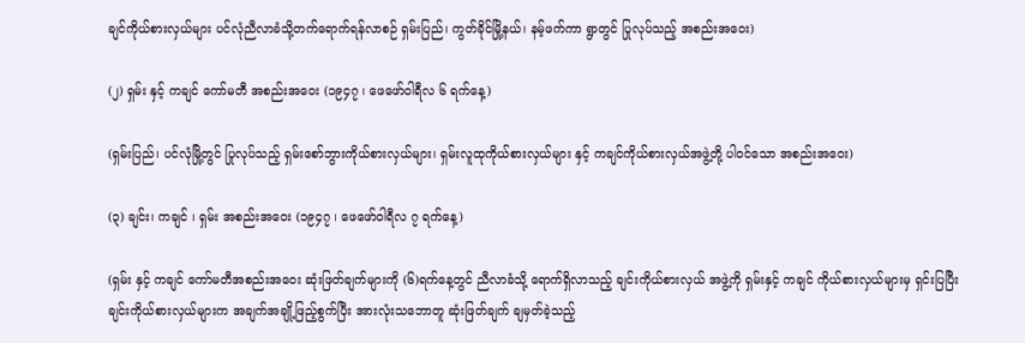ချင်ကိုယ်စားလှယ်များ ပင်လုံညီလာခံသို့တက်ရောက်ရန်လာစဉ် ရှမ်းပြည်၊ ကွတ်ခိုင်မြို့နယ်၊ နမ့်ဖက်ကာ ရွာတွင် ပြုလုပ်သည့် အစည်းအဝေး)

(၂) ရှမ်း နှင့် ကချင် ကော်မတီ အစည်းအဝေး (၁၉၄၇ ၊ ဖေဖော်ဝါရီလ ၆ ရက်နေ့)

(ရှမ်းပြည်၊ ပင်လုံမြို့တွင် ပြုလုပ်သည့် ရှမ်းစော်ဘွားကိုယ်စားလှယ်များ၊ ရှမ်းလူထုကိုယ်စားလှယ်များ နှင့် ကချင်ကိုယ်စားလှယ်အဖွဲ့တို့ ပါဝင်သော အစည်းအဝေး)

(၃) ချင်း၊ ကချင် ၊ ရှမ်း အစည်းအဝေး (၁၉၄၇ ၊ ဖေဖော်ဝါရီလ ၇ ရက်နေ့)

(ရှမ်း နှင့် ကချင် ကော်မတီအစည်းအဝေး ဆုံးဖြတ်ချက်များကို (၆)ရက်နေ့တွင် ညီလာခံသို့ ရောက်ရှိလာသည့် ချင်းကိုယ်စားလှယ် အဖွဲ့ကို ရှမ်းနှင့် ကချင် ကိုယ်စားလှယ်များမှ ရှင်းပြပြီး ချင်းကိုယ်စားလှယ်များက အချက်အချို့ဖြည့်စွက်ပြီး အားလုံးသဘောတူ ဆုံးဖြတ်ချက် ချမှတ်ခဲ့သည့်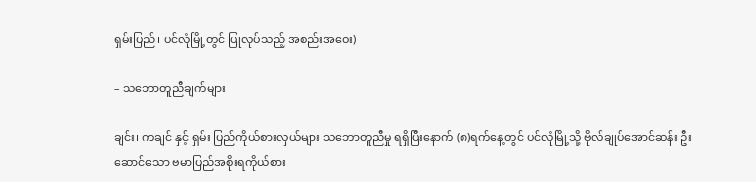ရှမ်းပြည်၊ ပင်လုံမြို့တွင် ပြုလုပ်သည့် အစည်းအဝေး)

– သဘောတူညီချက်များ

ချင်း၊ ကချင် နှင့် ရှမ်း ပြည်ကိုယ်စားလှယ်များ သဘောတူညီမှု ရရှိပြီးနောက် (၈)ရက်နေ့တွင် ပင်လုံမြို့သို့ ဗိုလ်ချုပ်အောင်ဆန်း ဦးဆောင်သော ဗမာပြည်အစိုးရကိုယ်စား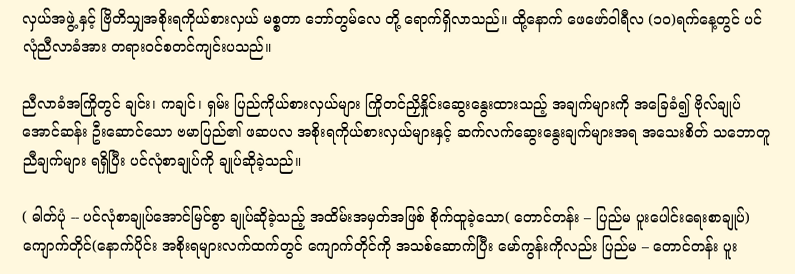လှယ်အဖွဲ့ နှင့် ဗြိတိသျှအစိုးရကိုယ်စားလှယ် မစ္စတာ ဘော်တွမ်လေ တို့ ရောက်ရှိလာသည်။ ထို့နောက် ဖေဖော်ဝါရီလ (၁၀)ရက်နေ့တွင် ပင်လုံညီလာခံအား တရားဝင်စတင်ကျင်းပသည်။

ညီလာခံအကြိုတွင် ချင်း၊ ကချင်၊ ရှမ်း ပြည်ကိုယ်စားလှယ်များ ကြိုတင်ညှိနှိုင်းဆွေးနွေးထားသည့် အချက်များကို အခြေခံ၍ ဗိုလ်ချုပ်အောင်ဆန်း ဦးဆောင်သော ဗမာပြည်၏ ဖဆပလ အစိုးရကိုယ်စားလှယ်များနှင့် ဆက်လက်ဆွေးနွေးချက်များအရ အသေးစိတ် သဘောတူညီချက်များ ရရှိပြီး ပင်လုံစာချုပ်ကို ချုပ်ဆိုခဲ့သည်။

( ဓါတ်ပုံ -- ပင်လုံစာချုပ်အောင်မြင်စွာ ချုပ်ဆိုခဲ့သည့် အထိမ်းအမှတ်အဖြစ် စိုက်ထူခဲ့သော( တောင်တန်း – ပြည်မ ပူးပေါင်းရေးစာချုပ်) ကျောက်တိုင်(နောက်ပိုင်း အစိုးရများလက်ထက်တွင် ကျောက်တိုင်ကို အသစ်ဆောက်ပြီး မော်ကွန်းကိုလည်း ပြည်မ – တောင်တန်း ပူး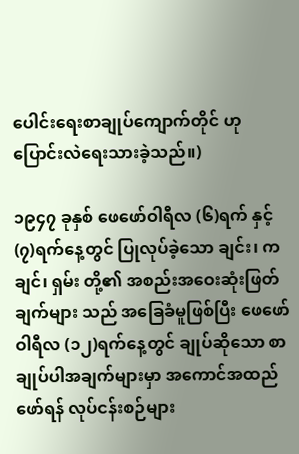ပေါင်းရေးစာချုပ်ကျောက်တိုင် ဟု ပြောင်းလဲရေးသားခဲ့သည်။)

၁၉၄၇ ခုနှစ် ဖေဖော်ဝါရီလ (၆)ရက် နှင့် (၇)ရက်နေ့တွင် ပြုလုပ်ခဲ့သော ချင်း၊ ကချင်၊ ရှမ်း တို့၏ အစည်းအဝေးဆုံးဖြတ်ချက်များ သည် အခြေခံမူဖြစ်ပြီး ဖေဖော်ဝါရီလ (၁၂)ရက်နေ့တွင် ချုပ်ဆိုသော စာချုပ်ပါအချက်များမှာ အကောင်အထည်ဖော်ရန် လုပ်ငန်းစဉ်များ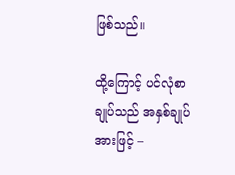ဖြစ်သည်။

ထို့ကြောင့် ပင်လုံစာချုပ်သည် အနှစ်ချုပ်အားဖြင့် –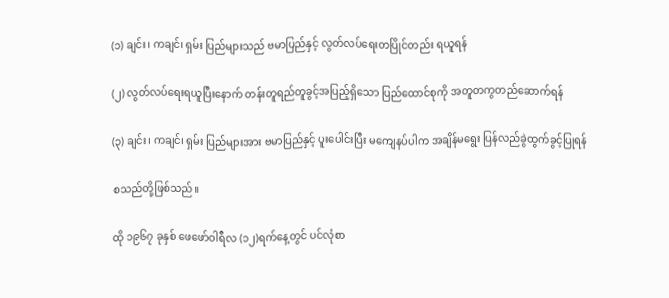(၁) ချင်း၊ ကချင်၊ ရှမ်း ပြည်များသည် ဗမာပြည်နှင့် လွတ်လပ်ရေးတပြိုင်တည်း ရယူရန်

(၂) လွတ်လပ်ရေးရယူပြီးနောက် တန်းတူရည်တူခွင့်အပြည့်ရှိသော ပြည်ထောင်စုကို အတူတကွတည်ဆောက်ရန်

(၃) ချင်း၊ ကချင်၊ ရှမ်း ပြည်များအား ဗမာပြည်နှင့် ပူးပေါင်းပြီး မကျေနပ်ပါက အချိန်မရွေး ပြန်လည်ခွဲထွက်ခွင့်ပြုရန်

စသည်တို့ဖြစ်သည်။

ထို ၁၉၆၇ ခုနှစ် ဖေဖော်ဝါရီလ (၁၂)ရက်နေ့တွင် ပင်လုံစာ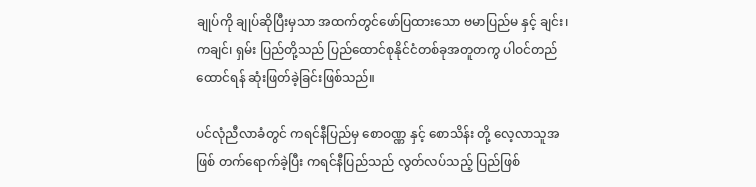ချုပ်ကို ချုပ်ဆိုပြီးမှသာ အထက်တွင်ဖော်ပြထားသော ဗမာပြည်မ နှင့် ချင်း၊ ကချင်၊ ရှမ်း ပြည်တို့သည် ပြည်ထောင်စုနိုင်ငံတစ်ခုအတူတကွ ပါဝင်တည်ထောင်ရန် ဆုံးဖြတ်ခဲ့ခြင်းဖြစ်သည်။

ပင်လုံညီလာခံတွင် ကရင်နီပြည်မှ စောဝဏ္ဏ နှင့် စောသိန်း တို့ လေ့လာသူအဖြစ် တက်ရောက်ခဲ့ပြီး ကရင်နီပြည်သည် လွတ်လပ်သည့် ပြည်ဖြစ်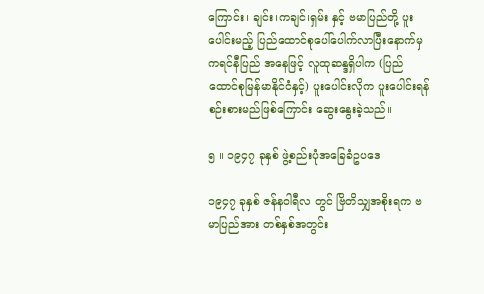ကြောင်း၊ ချင်း၊ကချင်၊ရှမ်း နှင့် ဗမာပြည်တို့ ပူးပေါင်းမည့် ပြည်ထောင်စုပေါ်ပေါက်လာပြီးနောက်မှ ကရင်နီပြည် အနေဖြင့် လူထုဆန္ဒရှိပါက (ပြည်ထောင်စုမြန်မာနိုင်ငံနှင့်) ပူးပေါင်းလိုက ပူးပေါင်းရန် စဉ်းစားမည်ဖြစ်ကြောင်း ဆွေးနွေးခဲ့သည်။

၅ ။ ၁၉၄၇ ခုနှစ် ဖွဲ့စည်းပုံအခြေခံဥပဒေ

၁၉၄၇ ခုနှစ် ဇန်နဝါရီလ တွင် ဗြိတိသျှအစိုးရက ဗမာပြည်အား တစ်နှစ်အတွင်း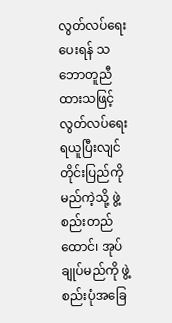လွတ်လပ်ရေးပေးရန် သဘောတူညီထားသဖြင့် လွတ်လပ်ရေးရယူပြီးလျင် တိုင်းပြည်ကို မည်ကဲ့သို့ ဖွဲ့စည်းတည်ထောင်၊ အုပ်ချုပ်မည်ကို ဖွဲ့စည်းပုံအခြေ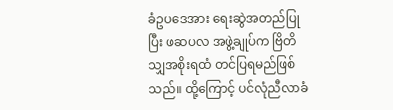ခံဥပဒေအား ရေးဆွဲအတည်ပြုပြီး ဖဆပလ အဖွဲ့ချုပ်က ဗြိတိသျှအစိုးရထံ တင်ပြရမည်ဖြစ်သည်။ ထို့ကြောင့် ပင်လုံညီလာခံ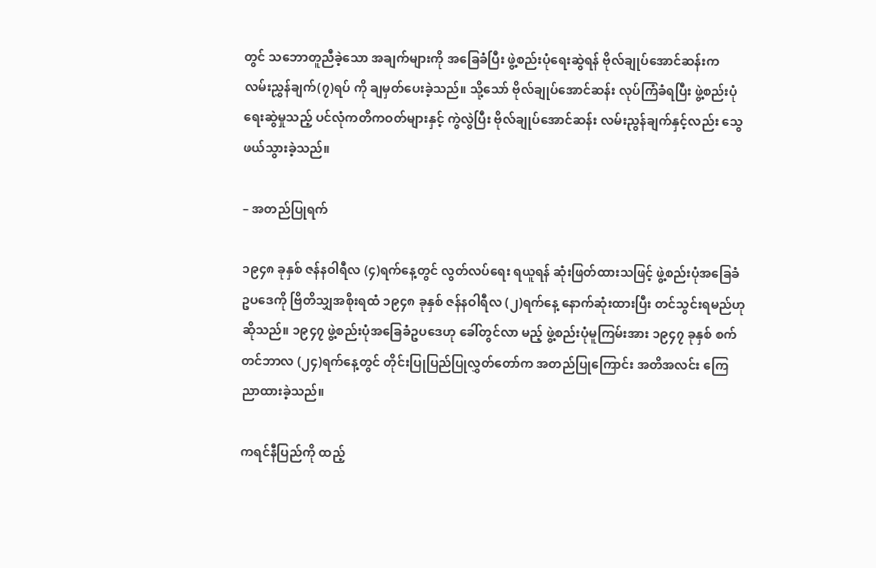တွင် သဘောတူညီခဲ့သော အချက်များကို အခြေခံပြီး ဖွဲ့စည်းပုံရေးဆွဲရန် ဗိုလ်ချုပ်အောင်ဆန်းက လမ်းညွှန်ချက်(၇)ရပ် ကို ချမှတ်ပေးခဲ့သည်။ သို့သော် ဗိုလ်ချုပ်အောင်ဆန်း လုပ်ကြံခံရပြီး ဖွဲ့စည်းပုံရေးဆွဲမှုသည့် ပင်လုံကတိကဝတ်များနှင့် ကွဲလွဲပြီး ဗိုလ်ချုပ်အောင်ဆန်း လမ်းညွန်ချက်နှင့်လည်း သွေဖယ်သွားခဲ့သည်။

– အတည်ပြုရက်

၁၉၄၈ ခုနှစ် ဇန်နဝါရီလ (၄)ရက်နေ့တွင် လွတ်လပ်ရေး ရယူရန် ဆုံးဖြတ်ထားသဖြင့် ဖွဲ့စည်းပုံအခြေခံဥပဒေကို ဗြိတိသျှအစိုးရထံ ၁၉၄၈ ခုနှစ် ဇန်နဝါရီလ (၂)ရက်နေ့ နောက်ဆုံးထားပြီး တင်သွင်းရမည်ဟုဆိုသည်။ ၁၉၄၇ ဖွဲ့စည်းပုံအခြေခံဥပဒေဟု ခေါ်တွင်လာ မည့် ဖွဲ့စည်းပုံမူကြမ်းအား ၁၉၄၇ ခုနှစ် စက်တင်ဘာလ (၂၄)ရက်နေ့တွင် တိုင်းပြုပြည်ပြုလွှတ်တော်က အတည်ပြုကြောင်း အတိအလင်း ကြေညာထားခဲ့သည်။

ကရင်နီပြည်ကို ထည့်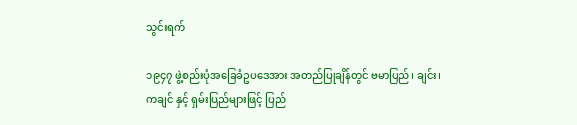သွင်းရက်

၁၉၄၇ ဖွဲ့စည်းပုံအခြေခံဥပဒေအား အတည်ပြုချိန်တွင် ဗမာပြည်၊ ချင်း၊ ကချင် နှင့် ရှမ်းပြည်များဖြင့် ပြည်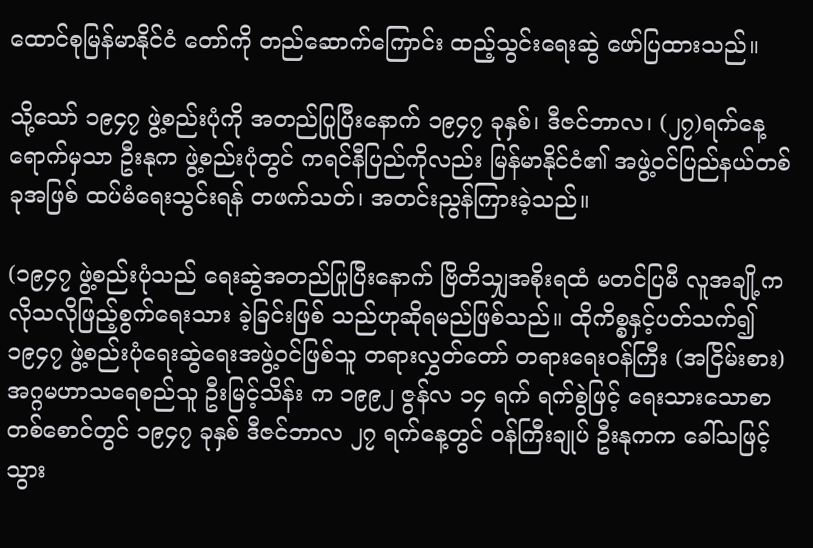ထောင်စုမြန်မာနိုင်ငံ တော်ကို တည်ဆောက်ကြောင်း ထည့်သွင်းရေးဆွဲ ဖော်ပြထားသည်။

သို့သော် ၁၉၄၇ ဖွဲ့စည်းပုံကို အတည်ပြုပြီးနောက် ၁၉၄၇ ခုနှစ်၊ ဒီဇင်ဘာလ၊ (၂၇)ရက်နေ့ရောက်မှသာ ဦးနုက ဖွဲ့စည်းပုံတွင် ကရင်နီပြည်ကိုလည်း မြန်မာနိုင်ငံ၏ အဖွဲ့ဝင်ပြည်နယ်တစ်ခုအဖြစ် ထပ်မံရေးသွင်းရန် တဖက်သတ်၊ အတင်းညွန်ကြားခဲ့သည်။

(၁၉၄၇ ဖွဲ့စည်းပုံသည် ရေးဆွဲအတည်ပြုပြီးနောက် ဗြိတိသျှအစိုးရထံ မတင်ပြမီ လူအချို့က လိုသလိုဖြည့်စွက်ရေးသား ခဲ့ခြင်းဖြစ် သည်ဟုဆိုရမည်ဖြစ်သည်။ ထိုကိစ္စနှင့်ပတ်သက်၍ ၁၉၄၇ ဖွဲ့စည်းပုံရေးဆွဲရေးအဖွဲ့ဝင်ဖြစ်သူ တရားလွှတ်တော် တရားရေးဝန်ကြီး (အငြိမ်းစား) အဂ္ဂမဟာသရေစည်သူ ဦးမြင့်သိန်း က ၁၉၉၂ ဇွန်လ ၁၄ ရက် ရက်စွဲဖြင့် ရေးသားသောစာတစ်စောင်တွင် ၁၉၄၇ ခုနှစ် ဒီဇင်ဘာလ ၂၇ ရက်နေ့တွင် ဝန်ကြီးချုပ် ဦးနုကက ခေါ်သဖြင့် သွား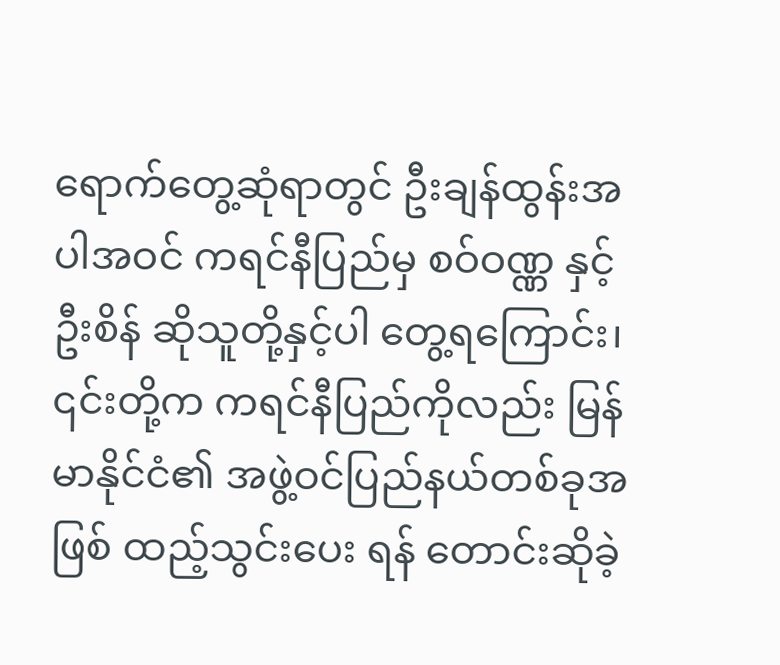ရောက်တွေ့ဆုံရာတွင် ဦးချန်ထွန်းအပါအဝင် ကရင်နီပြည်မှ စဝ်ဝဏ္ဏ နှင့် ဦးစိန် ဆိုသူတို့နှင့်ပါ တွေ့ရကြောင်း၊ ၎င်းတို့က ကရင်နီပြည်ကိုလည်း မြန်မာနိုင်ငံ၏ အဖွဲ့ဝင်ပြည်နယ်တစ်ခုအဖြစ် ထည့်သွင်းပေး ရန် တောင်းဆိုခဲ့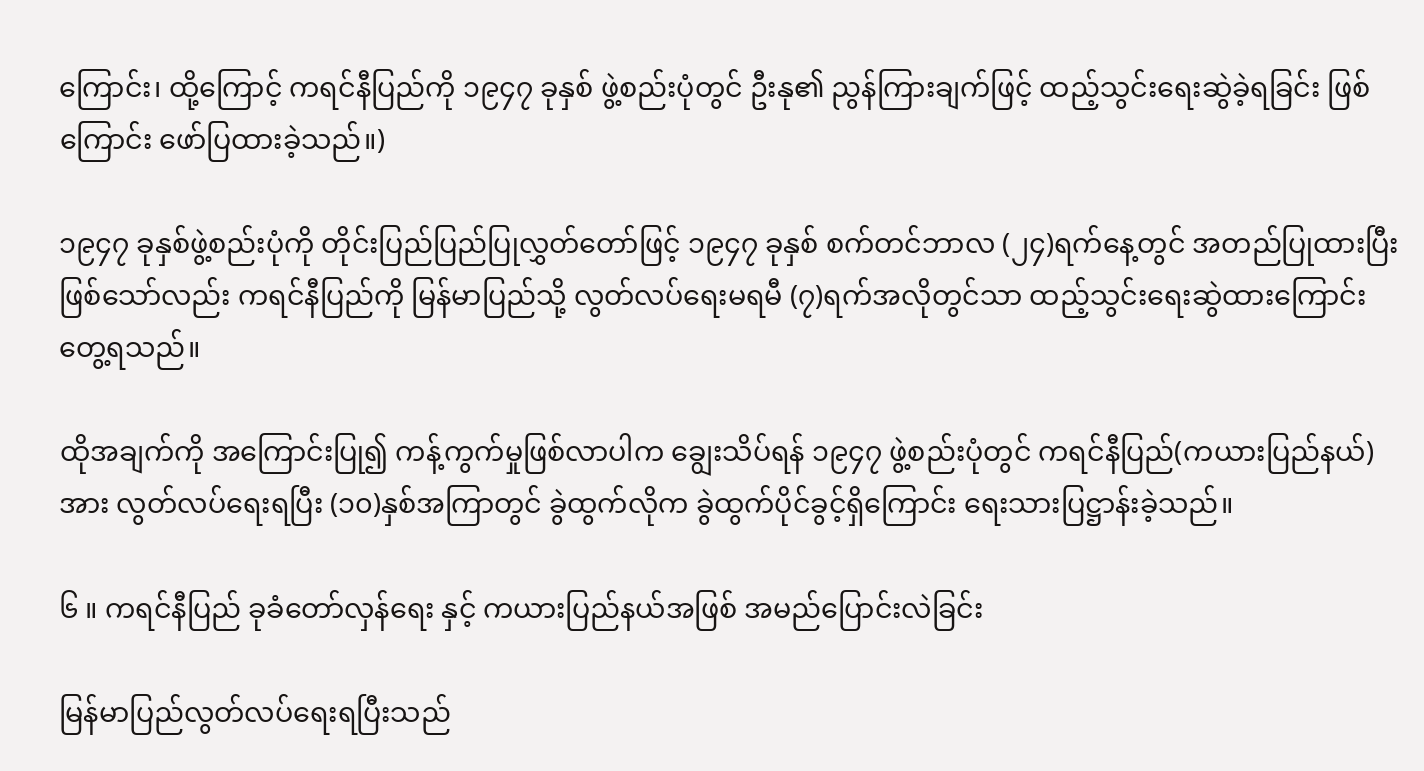ကြောင်း၊ ထို့ကြောင့် ကရင်နီပြည်ကို ၁၉၄၇ ခုနှစ် ဖွဲ့စည်းပုံတွင် ဦးနု၏ ညွန်ကြားချက်ဖြင့် ထည့်သွင်းရေးဆွဲခဲ့ရခြင်း ဖြစ်ကြောင်း ဖော်ပြထားခဲ့သည်။)

၁၉၄၇ ခုနှစ်ဖွဲ့စည်းပုံကို တိုင်းပြည်ပြည်ပြုလွှတ်တော်ဖြင့် ၁၉၄၇ ခုနှစ် စက်တင်ဘာလ (၂၄)ရက်နေ့တွင် အတည်ပြုထားပြီး ဖြစ်သော်လည်း ကရင်နီပြည်ကို မြန်မာပြည်သို့ လွတ်လပ်ရေးမရမီ (၇)ရက်အလိုတွင်သာ ထည့်သွင်းရေးဆွဲထားကြောင်း တွေ့ရသည်။

ထိုအချက်ကို အကြောင်းပြု၍ ကန့်ကွက်မှုဖြစ်လာပါက ချွေးသိပ်ရန် ၁၉၄၇ ဖွဲ့စည်းပုံတွင် ကရင်နီပြည်(ကယားပြည်နယ်)အား လွတ်လပ်ရေးရပြီး (၁၀)နှစ်အကြာတွင် ခွဲထွက်လိုက ခွဲထွက်ပိုင်ခွင့်ရှိကြောင်း ရေးသားပြဋ္ဌာန်းခဲ့သည်။

၆ ။ ကရင်နီပြည် ခုခံတော်လှန်ရေး နှင့် ကယားပြည်နယ်အဖြစ် အမည်ပြောင်းလဲခြင်း

မြန်မာပြည်လွတ်လပ်ရေးရပြီးသည်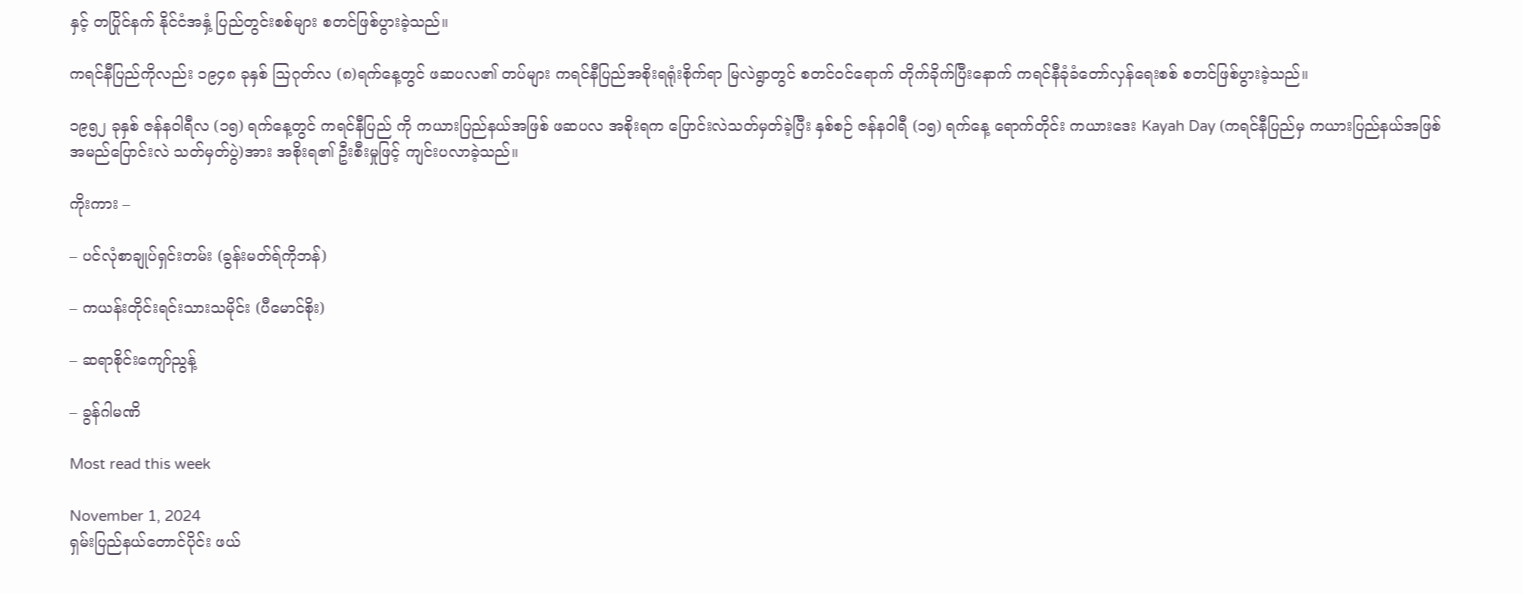နှင့် တပြိုင်နက် နိုင်ငံအနှံ့ ပြည်တွင်းစစ်များ စတင်ဖြစ်ပွားခဲ့သည်။

ကရင်နီပြည်ကိုလည်း ၁၉၄၈ ခုနှစ် သြဂုတ်လ (၈)ရက်နေ့တွင် ဖဆပလ၏ တပ်များ ကရင်နီပြည်အစိုးရရုံးစိုက်ရာ မြလဲရွာတွင် စတင်ဝင်ရောက် တိုက်ခိုက်ပြီးနောက် ကရင်နီခုံခံတော်လှန်ရေးစစ် စတင်ဖြစ်ပွားခဲ့သည်။

၁၉၅၂ ခုနှစ် ဇန်နဝါရီလ (၁၅) ရက်နေ့တွင် ကရင်နီပြည် ကို ကယားပြည်နယ်အဖြစ် ဖဆပလ အစိုးရက ပြောင်းလဲသတ်မှတ်ခဲ့ပြီး နှစ်စဉ် ဇန်နဝါရီ (၁၅) ရက်နေ့ ရောက်တိုင်း ကယားဒေး Kayah Day (ကရင်နီပြည်မှ ကယားပြည်နယ်အဖြစ် အမည်ပြောင်းလဲ သတ်မှတ်ပွဲ)အား အစိုးရ၏ ဦးစီးမှုဖြင့် ကျင်းပလာခဲ့သည်။

ကိုးကား –

– ပင်လုံစာချုပ်ရှင်းတမ်း (ခွန်းမတ်ရ်ကိုဘန်)

– ကယန်းတိုင်းရင်းသားသမိုင်း (ပီမောင်စိုး)

– ဆရာစိုင်းကျော်ညွန့်

– ခွန်ဂါမဏိ

Most read this week

November 1, 2024
ရှမ်းပြည်နယ်တောင်ပိုင်း ဖယ်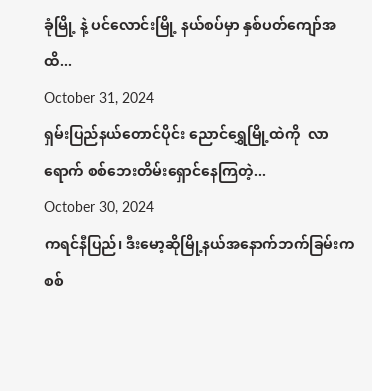ခုံမြို့ နဲ့ ပင်လောင်းမြို့ နယ်စပ်မှာ နှစ်ပတ်ကျော်အထိ...
October 31, 2024
ရှမ်းပြည်နယ်တောင်ပိုင်း ညောင်ရွှေမြို့ထဲကို  လာရောက် စစ်ဘေးတိမ်းရှောင်နေကြတဲ့...
October 30, 2024
ကရင်နီပြည်၊ ဒီးမော့ဆိုမြို့နယ်အနောက်ဘက်ခြမ်းက စစ်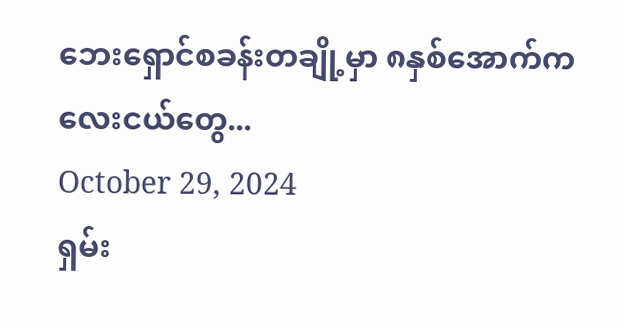ဘေးရှောင်စခန်းတချို့မှာ ၈နှစ်အောက်ကလေးငယ်တွေ...
October 29, 2024
ရှမ်း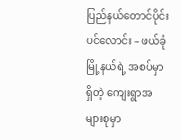ပြည်နယ်တောင်ပိုင်း ပင်လောင်း – ဖယ်ခုံမြို့နယ်ရဲ့ အစပ်မှာရှိတဲ့ ကျေးရွာအများစုမှာ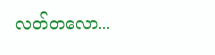လတ်တလော...